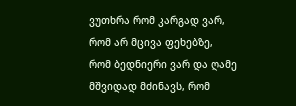ვუთხრა რომ კარგად ვარ, რომ არ მცივა ფეხებზე, რომ ბედნიერი ვარ და ღამე მშვიდად მძინავს, რომ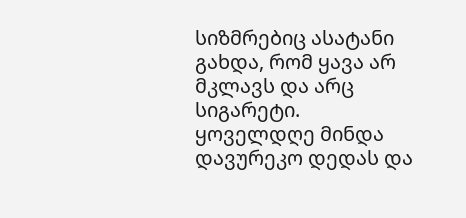სიზმრებიც ასატანი გახდა, რომ ყავა არ მკლავს და არც სიგარეტი.
ყოველდღე მინდა დავურეკო დედას და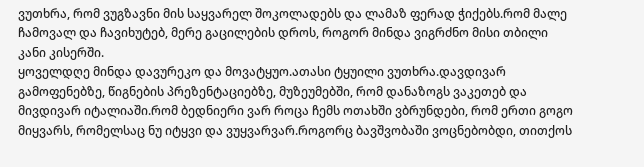ვუთხრა, რომ ვუგზავნი მის საყვარელ შოკოლადებს და ლამაზ ფერად ჭიქებს.რომ მალე ჩამოვალ და ჩავიხუტებ, მერე გაცილების დროს, როგორ მინდა ვიგრძნო მისი თბილი კანი კისერში.
ყოველდღე მინდა დავურეკო და მოვატყუო.ათასი ტყუილი ვუთხრა.დავდივარ გამოფენებზე, წიგნების პრეზენტაციებზე, მუზეუმებში, რომ დანაზოგს ვაკეთებ და მივდივარ იტალიაში.რომ ბედნიერი ვარ როცა ჩემს ოთახში ვბრუნდები, რომ ერთი გოგო მიყვარს, რომელსაც ნუ იტყვი და ვუყვარვარ.როგორც ბავშვობაში ვოცნებობდი, თითქოს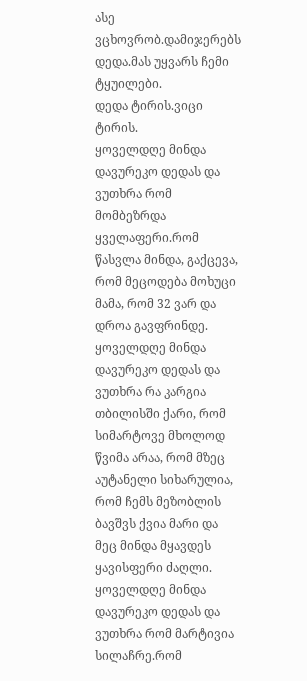ასე ვცხოვრობ.დამიჯერებს დედა.მას უყვარს ჩემი ტყუილები.
დედა ტირის.ვიცი ტირის.
ყოველდღე მინდა დავურეკო დედას და ვუთხრა რომ მომბეზრდა ყველაფერი.რომ წასვლა მინდა, გაქცევა, რომ მეცოდება მოხუცი მამა, რომ 32 ვარ და დროა გავფრინდე.
ყოველდღე მინდა დავურეკო დედას და ვუთხრა რა კარგია თბილისში ქარი, რომ სიმარტოვე მხოლოდ წვიმა არაა, რომ მზეც აუტანელი სიხარულია, რომ ჩემს მეზობლის ბავშვს ქვია მარი და მეც მინდა მყავდეს ყავისფერი ძაღლი.
ყოველდღე მინდა დავურეკო დედას და ვუთხრა რომ მარტივია სილაჩრე.რომ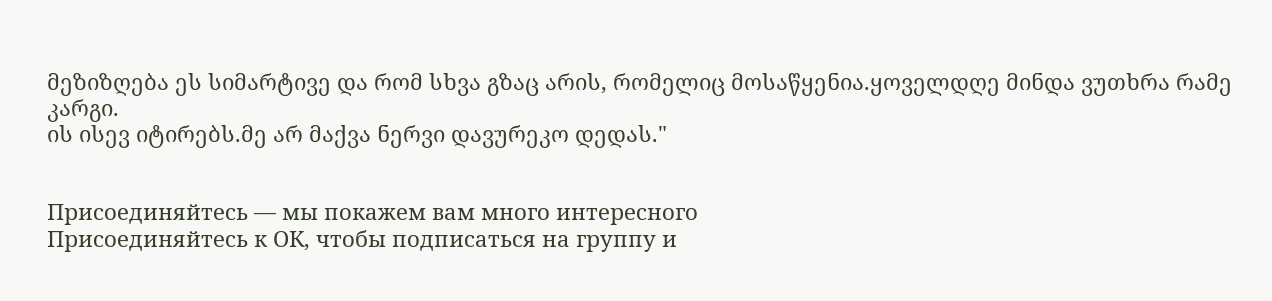მეზიზღება ეს სიმარტივე და რომ სხვა გზაც არის, რომელიც მოსაწყენია.ყოველდღე მინდა ვუთხრა რამე კარგი.
ის ისევ იტირებს.მე არ მაქვა ნერვი დავურეკო დედას."


Присоединяйтесь — мы покажем вам много интересного
Присоединяйтесь к ОК, чтобы подписаться на группу и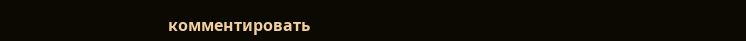комментировать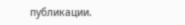публикации.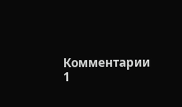Комментарии 1